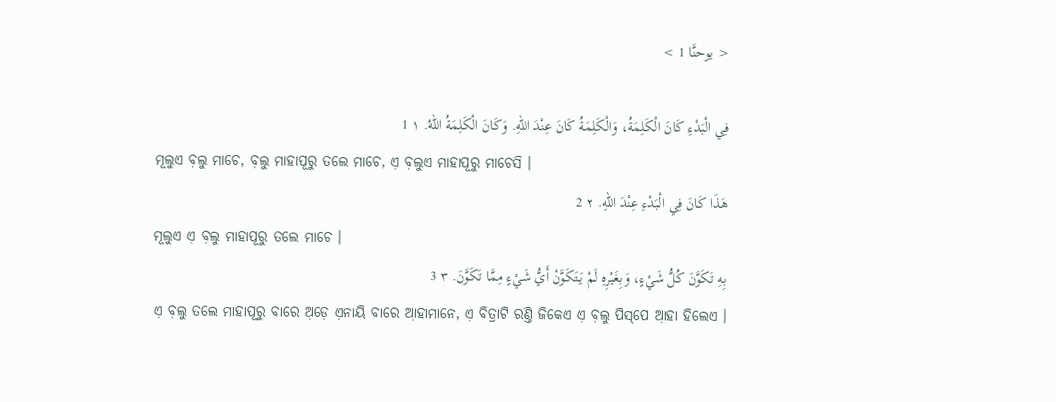< يوحنَّا 1 >

فِي الْبَدْءِ كَانَ الْكَلِمَةُ، وَالْكَلِمَةُ كَانَ عِنْدَ اللهِ. وَكَانَ الْكَلِمَةُ اللهُ. ١ 1
ମୂଲୁଏ ବ଼ଲୁ ମାଚେ, ବ଼ଲୁ ମାହାପୂରୁ ତଲେ ମାଚେ, ଏ଼ ବ଼ଲୁଏ ମାହାପୂରୁ ମାଚେସି ।
هَذَا كَانَ فِي الْبَدْءِ عِنْدَ اللهِ. ٢ 2
ମୂଲୁଏ ଏ଼ ବ଼ଲୁ ମାହାପୂରୁ ତଲେ ମାଚେ ।
بِهِ تَكَوَّنَ كُلُّ شَيْءٍ، وَبِغَيْرِهِ لَمْ يَتَكَوَّنْ أَيُّ شَيْءٍ مِمَّا تَكَوَّنَ. ٣ 3
ଏ଼ ବ଼ଲୁ ତଲେ ମାହାପୂରୁ ବାରେ ଅ଼ଡ଼େ ଏ଼ନାୟି ବାରେ ଆ଼ହାମାନେ, ଏ଼ ବିତ୍ରାଟି ରଣ୍ତି ଜିକେଏ ଏ଼ ବ଼ଲୁ ପିସ୍‌ପେ ଆ଼ହା ହିଲେଏ ।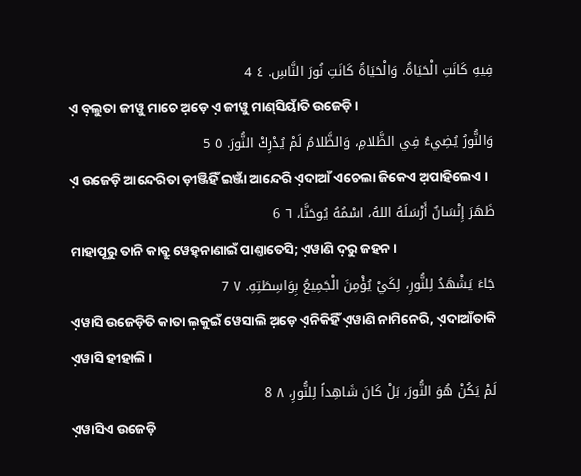فِيهِ كَانَتِ الْحَيَاةُ. وَالْحَيَاةُ كَانَتِ نُورَ النَّاسِ. ٤ 4
ଏ଼ ବ଼ଲୁତା ଜୀୱୁ ମାଚେ ଅ଼ଡ଼େ ଏ଼ ଜୀୱୁ ମାଣ୍‌ସିୟାଁତି ଉଜେଡ଼ି ।
وَالنُّورُ يُضِيءُ فِي الظَّلامِ، وَالظَّلامُ لَمْ يُدْرِكْ النُّورَ. ٥ 5
ଏ଼ ଉଜେଡ଼ି ଆନ୍ଦେରିତା ଡ଼ୀଞ୍ଜିହିଁ ଇଞ୍ଜାଁ ଆନ୍ଦେରି ଏ଼ଦାଆଁ ଏଚେଲା ଜିକେଏ ଅ଼ପାହିଲେଏ ।
ظَهَرَ إِنْسَانٌ أَرْسَلَهُ اللهُ، اسْمُهُ يُوحَنَّا، ٦ 6
ମାହାପୂରୁ ତାନି କାବ୍ରୁ ୱେହ୍‌ନାଣାଇଁ ପାଣ୍ତାତେସି; ଏ଼ୱାଣି ଦ଼ରୁ ଜହନ ।
جَاءَ يَشْهَدُ لِلنُّورِ، لِكَيْ يُؤْمِنَ الْجَمِيعُ بِوَاسِطَتِهِ. ٧ 7
ଏ଼ୱାସି ଉଜେଡ଼ିତି କାତା ଲ଼କୁଇଁ ୱେସାଲି ଅ଼ଡ଼େ ଏ଼ନିକିହିଁ ଏ଼ୱାଣି ନାମିନେରି, ଏ଼ଦାଆଁତାକି ଏ଼ୱାସି ହୀହାଲି ।
لَمْ يَكُنْ هُوَ النُّورَ، بَلْ كَانَ شَاهِداً لِلنُّورِ، ٨ 8
ଏ଼ୱାସିଏ ଉଜେଡ଼ି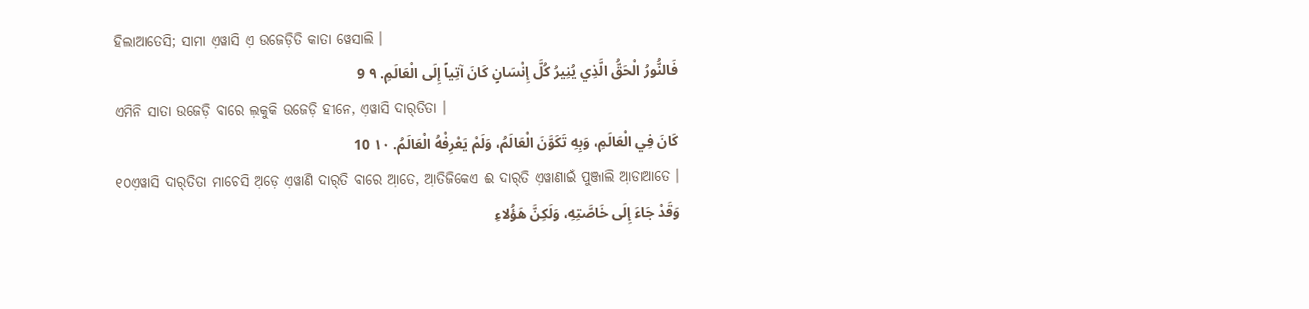ହିଲାଆତେସି; ସାମା ଏ଼ୱାସି ଏ଼ ଉଜେଡ଼ିତି କାତା ୱେସାଲି ।
فَالنُّورُ الْحَقُّ الَّذِي يُنِيرُ كُلَّ إِنْسَانٍ كَانَ آتِياً إِلَى الْعَالَمِ. ٩ 9
ଏମିନି ସାତା ଉଜେଡ଼ି ବାରେ ଲ଼କୁକି ଉଜେଡ଼ି ହୀନେ, ଏ଼ୱାସି ଦାର୍‌ତିତା ।
كَانَ فِي الْعَالَمِ، وَبِهِ تَكَوَّنَ الْعَالَمُ، وَلَمْ يَعْرِفْهُ الْعَالَمُ. ١٠ 10
୧୦ଏ଼ୱାସି ଦାର୍‌ତିତା ମାଚେସି ଅ଼ଡ଼େ ଏ଼ୱାଣି ଦାର୍‌ତି ବାରେ ଆ଼ତେ, ଆ଼ତିଜିକେଏ ଈ ଦାର୍‌ତି ଏ଼ୱାଣାଇଁ ପୁଞ୍ଜାଲି ଆ଼ଡାଆତେ ।
وَقَدْ جَاءَ إِلَى خَاصَّتِهِ، وَلَكِنَّ هَؤُلاءِ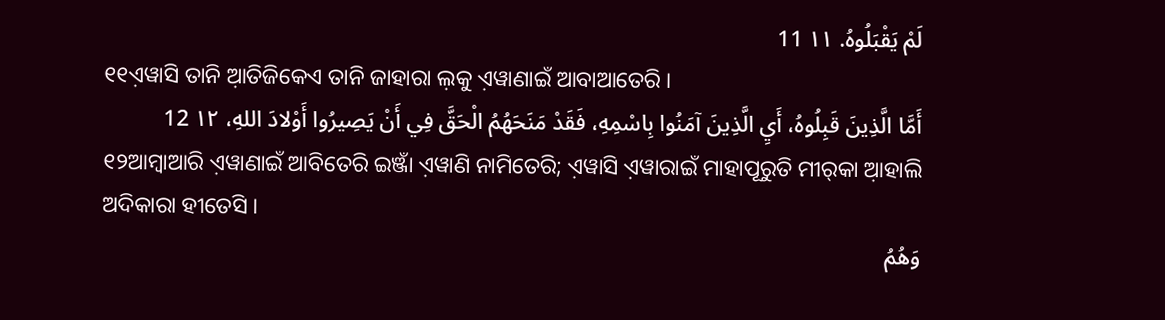لَمْ يَقْبَلُوهُ. ١١ 11
୧୧ଏ଼ୱାସି ତାନି ଆ଼ତିଜିକେଏ ତାନି ଜାହାରା ଲ଼କୁ ଏ଼ୱାଣାଇଁ ଆବାଆତେରି ।
أَمَّا الَّذِينَ قَبِلُوهُ، أَيِ الَّذِينَ آمَنُوا بِاسْمِهِ، فَقَدْ مَنَحَهُمُ الْحَقَّ فِي أَنْ يَصِيرُوا أَوْلادَ اللهِ، ١٢ 12
୧୨ଆମ୍ବାଆରି ଏ଼ୱାଣାଇଁ ଆବିତେରି ଇଞ୍ଜାଁ ଏ଼ୱାଣି ନାମିତେରି; ଏ଼ୱାସି ଏ଼ୱାରାଇଁ ମାହାପୂରୁତି ମୀର୍‌କା ଆ଼ହାଲି ଅଦିକାରା ହୀତେସି ।
وَهُمُ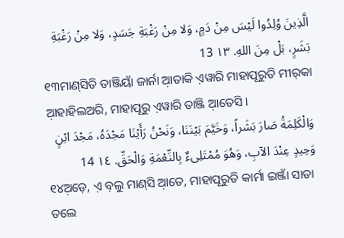الَّذِينَ وُلِدُوا لَيْسَ مِنْ دَمٍ، وَلا مِنْ رَغْبَةِ جَسَدٍ، وَلا مِنْ رَغْبَةِ بَشَرٍ، بَلْ مِنَ اللهِ. ١٣ 13
୧୩ମାଣ୍‌ସିତି ତାଞ୍ଜିୟାଁ ଜାର୍ନା ଆ଼ତାକି ଏ଼ୱାରି ମାହାପୂରୁତି ମୀର୍‌କା ଆ଼ହାହିଲଅରି, ମାହାପୂରୁ ଏ଼ୱାରି ତାଞ୍ଜି ଆ଼ତେସି ।
وَالْكَلِمَةُ صَارَ بَشَراً، وَخَيَّمَ بَيْنَنَا، وَنَحْنُ رَأَيْنَا مَجْدَهُ، مَجْدَ ابْنٍ وَحِيدٍ عِنْدَ الآبِ، وَهُوَ مُمْتَلِىءٌ بِالنِّعْمَةِ وَالْحَقِّ. ١٤ 14
୧୪ଅ଼ଡ଼େ, ଏ଼ ବ଼ଲୁ ମାଣ୍‌ସି ଆ଼ତେ, ମାହାପୂରୁତି କାର୍ମା ଇଞ୍ଜାଁ ସାତା ତଲେ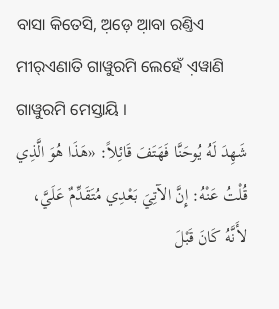ବାସା କିତେସି, ଅ଼ଡ଼େ ଆ଼ବା ରଣ୍ତିଏ ମୀର୍‌ଏଣାତି ଗାୱୁରମି ଲେହେଁ ଏ଼ୱାଣି ଗାୱୁରମି ମେସ୍ତାୟି ।
شَهِدَ لَهُ يُوحَنَّا فَهَتَفَ قَائِلاً: «هَذَا هُوَ الَّذِي قُلْتُ عَنْهُ: إِنَّ الآتِيَ بَعْدِي مُتَقَدِّمٌ عَلَيَّ، لأَنَّهُ كَانَ قَبْلَ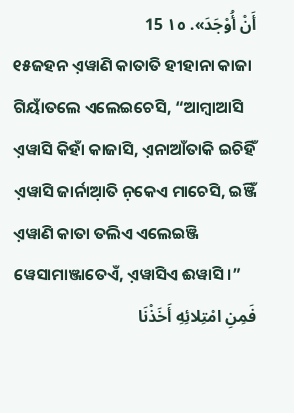أَنْ أُوْجَدَ». ١٥ 15
୧୫ଜହନ ଏ଼ୱାଣି କାତାତି ହୀହାନା କାଜା ଗିୟାଁତଲେ ଏଲେଇଚେସି, “ଆମ୍ବାଆସି ଏ଼ୱାସି କିହାଁ କାଜାସି, ଏ଼ନାଆଁତାକି ଇଚିହିଁ ଏ଼ୱାସି ଜାର୍ନାଆ଼ତି ନ଼କେଏ ମାଚେସି, ଇଞ୍ଜିଁ ଏ଼ୱାଣି କାତା ତଲିଏ ଏଲେଇଞ୍ଜି ୱେସାମାଞ୍ଜାତେଏଁ, ଏ଼ୱାସିଏ ଈୱାସି ।”
فَمِنِ امْتِلائِهِ أَخَذْنَا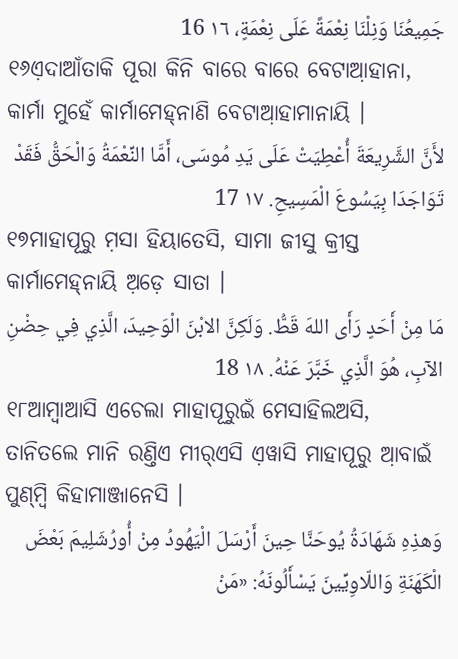جَمِيعُنَا وَنِلْنَا نِعْمَةً عَلَى نِعْمَةٍ، ١٦ 16
୧୬ଏ଼ଦାଆଁତାକି ପୂରା କିନି ବାରେ ବାରେ ବେଟାଆ଼ହାନା, କାର୍ମା ମୁହେଁ କାର୍ମାମେହ୍‌ନାଣି ବେଟାଆ଼ହାମାନାୟି ।
لأَنَّ الشَّرِيعَةَ أُعْطِيَتْ عَلَى يَدِ مُوسَى، أَمَّا النِّعْمَةُ وَالْحَقُّ فَقَدْ تَوَاجَدَا بِيَسُوعَ الْمَسِيحِ. ١٧ 17
୧୭ମାହାପୂରୁ ମ଼ସା ହିୟାତେସି, ସାମା ଜୀସୁ କ୍ରୀସ୍ତ କାର୍ମାମେହ୍‌ନାୟି ଅ଼ଡ଼େ ସାତା ।
مَا مِنْ أَحَدٍ رَأَى اللهَ قَطُّ. وَلَكِنَّ الابْنَ الْوَحِيدَ، الَّذِي فِي حِضْنِ الآبِ، هُوَ الَّذِي خَبَّرَ عَنْهُ. ١٨ 18
୧୮ଆମ୍ବାଆସି ଏଚେଲା ମାହାପୂରୁଇଁ ମେସାହିଲଅସି, ତାନିତଲେ ମାନି ରଣ୍ତିଏ ମୀର୍‌ଏସି ଏ଼ୱାସି ମାହାପୂରୁ ଆ଼ବାଇଁ ପୁଣ୍‌ମ୍ବି କିହାମାଞ୍ଜାନେସି ।
وَهذِهِ شَهَادَةُ يُوحَنَّا حِينَ أَرْسَلَ الْيَهُودُ مِنْ أُورُشَلِيمَ بَعْضَ الْكَهَنَةِ وَاللّاوِيِّينَ يَسْأَلُونَهُ: «مَنْ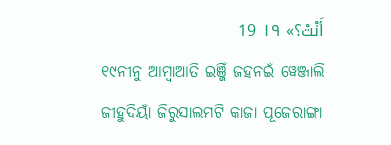أَنْتْ؟» ١٩ 19
୧୯ନୀନୁ ଆମ୍ବାଆତି ଇଞ୍ଜିଁ ଜହନଇଁ ୱେଞ୍ଜାଲି ଜୀହୁଦିୟାଁ ଜିରୁସାଲମଟି କାଜା ପୂଜେରାଙ୍ଗା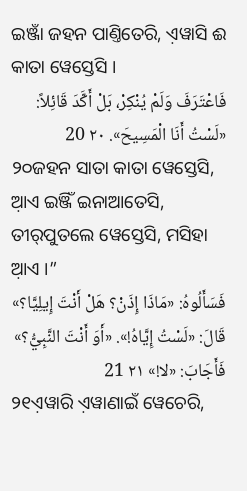ଇଞ୍ଜାଁ ଜହନ ପାଣ୍ତିତେରି, ଏ଼ୱାସି ଈ କାତା ୱେସ୍ତେସି ।
فَاعْتَرَفَ وَلَمْ يُنْكِرْ، بَلْ أَكَّدَ قَائِلاً: «لَسْتُ أَنَا الْمَسِيحَ». ٢٠ 20
୨୦ଜହନ ସାତା କାତା ୱେସ୍ତେସି, ଆ଼ଏ ଇଞ୍ଜିଁ ଇନାଆତେସି, ତୀର୍‌ପୁତଲେ ୱେସ୍ତେସି, ମସିହା ଆ଼ଏ ।”
فَسَأَلُوهُ: «مَاذَا إِذَنْ؟ هَلْ أَنْتَ إِيلِيَّا؟» قَالَ: «لَسْتُ إِيَّاهُ!». «أَوَ أَنْتَ النَّبِيُّ؟» فَأَجَابَ: «لا!» ٢١ 21
୨୧ଏ଼ୱାରି ଏ଼ୱାଣାଇଁ ୱେଚେରି,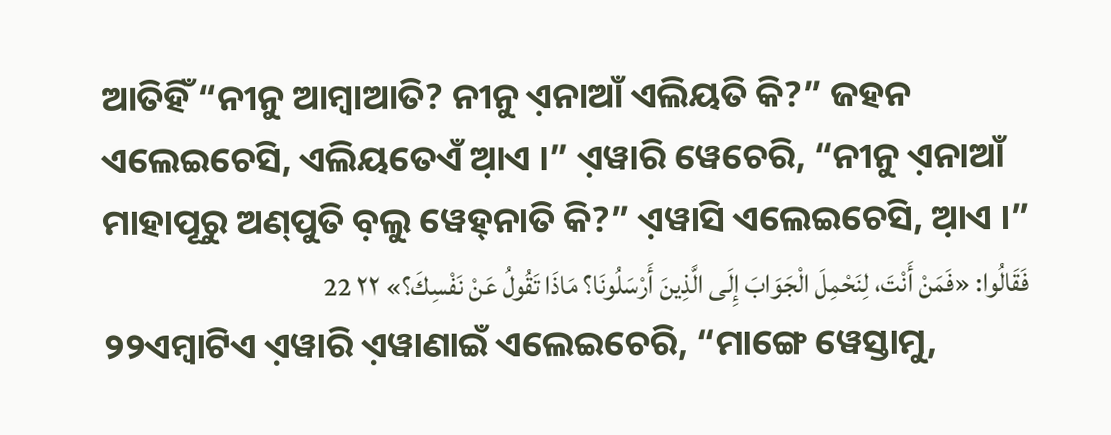ଆତିହିଁ “ନୀନୁ ଆମ୍ବାଆତି? ନୀନୁ ଏ଼ନାଆଁ ଏଲିୟତି କି?” ଜହନ ଏଲେଇଚେସି, ଏଲିୟତେଏଁ ଆ଼ଏ ।” ଏ଼ୱାରି ୱେଚେରି, “ନୀନୁ ଏ଼ନାଆଁ ମାହାପୂରୁ ଅଣ୍‌ପୁତି ବ଼ଲୁ ୱେହ୍‌ନାତି କି?” ଏ଼ୱାସି ଏଲେଇଚେସି, ଆ଼ଏ ।”
فَقَالُوا: «فَمَنْ أَنْتَ، لِنَحْمِلَ الْجَوَابَ إِلَى الَّذِينَ أَرْسَلُونَا؟ مَاذَا تَقُولُ عَنْ نَفْسِكَ؟» ٢٢ 22
୨୨ଏମ୍ବାଟିଏ ଏ଼ୱାରି ଏ଼ୱାଣାଇଁ ଏଲେଇଚେରି, “ମାଙ୍ଗେ ୱେସ୍ତାମୁ,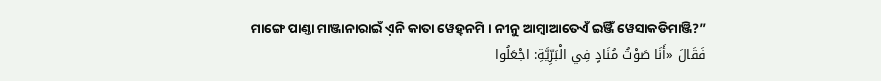ମାଙ୍ଗେ ପାଣ୍ତା ମାଞ୍ଜାନାରାଇଁ ଏ଼ନି କାତା ୱେହ୍‌ନମି । ନୀନୁ ଆମ୍ବାଆତେଏଁ ଇଞ୍ଜିଁ ୱେସାକଡିମାଞ୍ଜି?”
فَقَالَ «أَنَا صَوْتُ مُنَادٍ فِي الْبَرِّيَّةِ: اجْعَلُوا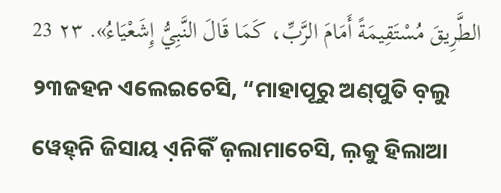الطَّرِيقَ مُسْتَقِيمَةً أَمَامَ الرَّبِّ، كَمَا قَالَ النَّبِيُّ إِشَعْيَاءُ». ٢٣ 23
୨୩ଜହନ ଏଲେଇଚେସି, “ମାହାପୂରୁ ଅଣ୍‌ପୁତି ବ଼ଲୁ ୱେହ୍‌ନି ଜିସାୟ ଏ଼ନିକିଁ ଜ଼ଲାମାଚେସି, ଲ଼କୁ ହିଲାଆ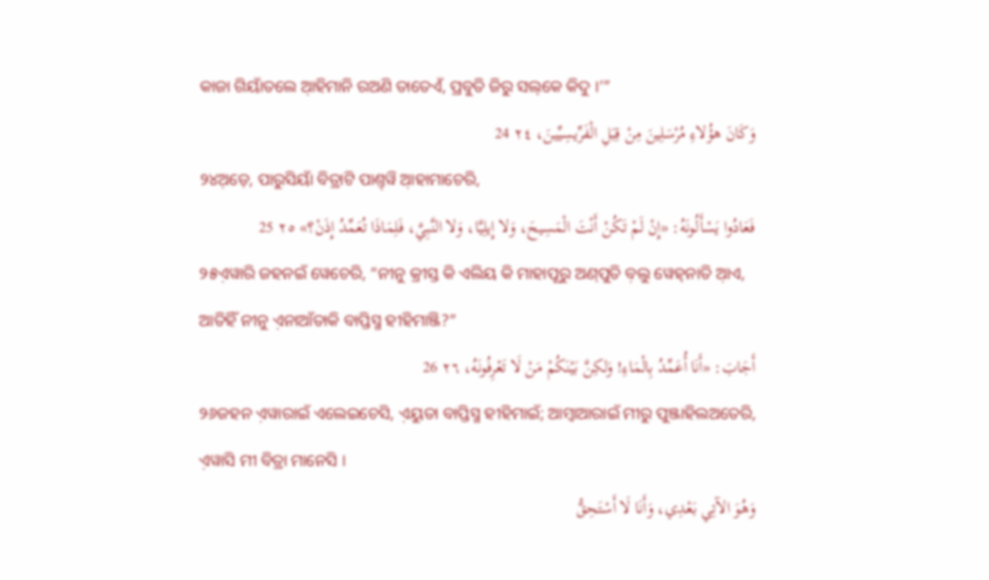କାଜା ଗିୟାଁତଲେ ଆ଼ହିମାନି ରଅଣି ତାତେଏଁ, ପ୍ରବୁତି ଜିରୁ ସଲ୍‌କେ କିଦୁ ।’”
وَكَانَ هؤُلاءِ مُرْسَلِينَ مِنْ قِبَلِ الْفَرِّيسِيِّينَ، ٢٤ 24
୨୪ଅ଼ଡ଼େ, ପାରୁସିୟାଁ ବିତ୍ରାଟି ପାଣ୍ତ୍‌ୱି ଆ଼ହାମାଚେରି,
فَعَادُوا يَسْأَلُونَهُ: «إِنْ لَمْ تَكُنْ أَنْتَ الْمَسِيحَ، وَلا إِيلِيَّا، وَلا النَّبِيَّ، فَلِمَاذَا تُعَمِّدُ إِذَنْ؟» ٢٥ 25
୨୫ଏ଼ୱାରି ଜହନଇଁ ୱେଚେରି, “ନୀନୁ କ୍ରୀସ୍ତ କି ଏଲିୟ କି ମାହାପୂରୁ ଅଣ୍‌ପୁତି ବ଼ଲୁ ୱେହ୍‌ନାତି ଆ଼ଏ, ଆତିହିଁ ନୀନୁ ଏ଼ନାଆଁତାକି ବାପ୍ତିସ୍ମ ହୀହିମାଞ୍ଜି?”
أَجَابَ: «أَنَا أُعَمِّدُ بِالْمَاءِ! وَلكِنَّ بَيْنَكُمْ مَنْ لَا تَعْرِفُونَهُ، ٢٦ 26
୨୬ଜହନ ଏ଼ୱାରାଇଁ ଏଲେଇଚେସି, ଏ଼ୟୁତା ବାପ୍ତିସ୍ମ ହୀହିମାଇଁ; ଆମ୍ବାଆରାଇଁ ମୀରୁ ପୁଞ୍ଜାହିଲଅତେରି, ଏ଼ୱାସି ମୀ ବିତ୍ରା ମାନେସି ।
وَهُوَ الآتِي بَعْدِي، وَأَنَا لَا أَسْتَحِقُّ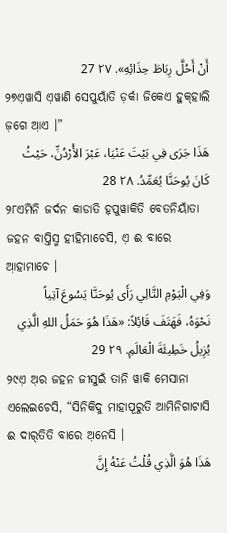أَنْ أَحُلَّ رِبَاطَ حِذَائِهِ». ٢٧ 27
୨୭ଏ଼ୱାସି ଏ଼ୱାଣି ସେପୁୟାଁତି ଡ଼ର୍କା ଜିକେଏ ହୁକ୍‌ହାଲି ଜ଼ଗେ ଆ଼ଏ ।”
هَذَا جَرَى فِي بَيْتَ عَنْيَا، عَبْرَ الأُرْدُنِّ، حَيْثُ كَانَ يُوحَنَّا يُعَمِّدُ. ٢٨ 28
୨୮ଏମିନି ଜର୍ଦନ କାଡାତି ହ଼ପୁୱାକିତି ବେତନିୟାଁତା ଜହନ ବାପ୍ତିସ୍ମ ହୀହିମାଚେସି, ଏ଼ ଈ ବାରେ ଆ଼ହାମାଚେ ।
وَفِي الْيَوْمِ التَّالِي رَأَى يُوحَنَّا يَسُوعَ آتِياً نَحْوَهُ، فَهَتَفَ قَائِلاً: «هَذَا هُوَ حَمَلُ اللهِ الَّذِي يُزِيلُ خَطِيئَةَ الْعَالَمِ. ٢٩ 29
୨୯ଏ଼ ଅ଼ର ଜହନ ଜୀସୁଇଁ ତାନି ୱାକି ମେସାନା ଏଲେଇଚେସି, “ସିନିକିଦୁ ମାହାପୂରୁତି ଆମିନିଗାଟାସି ଈ ଦାର୍‌ତିତି ବାରେ ଅ଼ନେସି ।
هَذَا هُوَ الَّذِي قُلْتُ عَنْهُ إِنَّ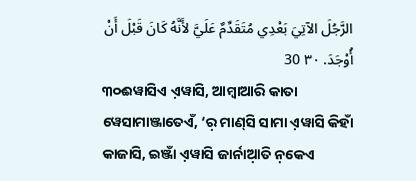الرَّجُلَ الآتِيَ بَعْدِي مُتَقَدِّمٌ عَلَيَّ لأَنَّهُ كَانَ قَبْلَ أَنْ أُوْجَدَ. ٣٠ 30
୩୦ଈୱାସିଏ ଏ଼ୱାସି, ଆମ୍ବାଆରି କାତା ୱେସାମାଞ୍ଜାତେଏଁ, ‘ର଼ ମାଣ୍‌ସି ସାମା ଏ଼ୱାସି କିହାଁ କାଜାସି, ଇଞ୍ଜାଁ ଏ଼ୱାସି ଜାର୍ନାଆ଼ତି ନ଼କେଏ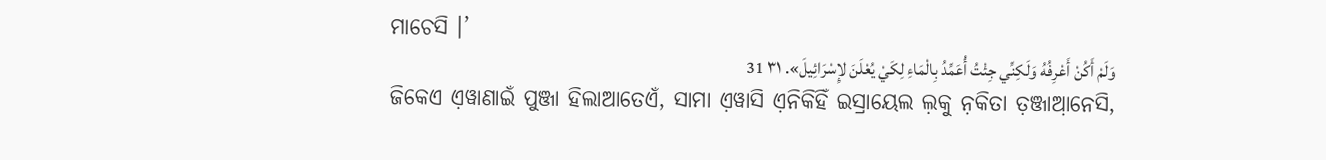ମାଚେସି ।’
وَلَمْ أَكُنْ أَعْرِفُهُ وَلَكِنِّي جِئْتُ أُعَمِّدُ بِالْمَاءِ لِكَيْ يُعْلَنَ لإِسْرَائِيلَ». ٣١ 31
ଜିକେଏ ଏ଼ୱାଣାଇଁ ପୁଞ୍ଜା ହିଲାଆତେଏଁ, ସାମା ଏ଼ୱାସି ଏ଼ନିକିହିଁ ଇସ୍ରାୟେଲ ଲ଼କୁ ନ଼କିତା ତ଼ଞ୍ଜାଆ଼ନେସି,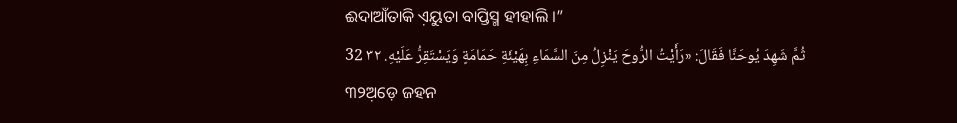ଈଦାଆଁତାକି ଏ଼ୟୁତା ବାପ୍ତିସ୍ମ ହୀହାଲି ।”
ثُمَّ شَهِدَ يُوحَنَّا فَقَالَ: «رَأَيْتُ الرُّوحَ يَنْزِلُ مِنَ السَّمَاءِ بِهَيْئَةِ حَمَامَةٍ وَيَسْتَقِرُّ عَلَيْهِ. ٣٢ 32
୩୨ଅ଼ଡ଼େ ଜହନ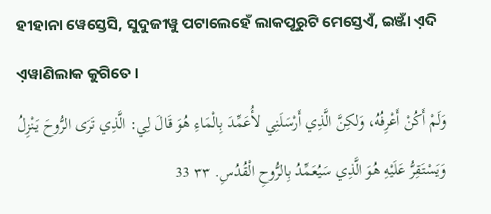ହୀହାନା ୱେସ୍ତେସି, ସୁଦୁଜୀୱୁ ପଟାଲେହେଁ ଲାକପୂରୁଟି ମେସ୍ତେଏଁ, ଇଞ୍ଜାଁ ଏ଼ଦି ଏ଼ୱାଣିଲାକ କୁଗିତେ ।
وَلَمْ أَكُنْ أَعْرِفُهُ، وَلكِنَّ الَّذِي أَرْسَلَنِي لأُعَمِّدَ بِالْمَاءِ هُوَ قَالَ لِي: الَّذِي تَرَى الرُّوحَ يَنْزِلُ وَيَسْتَقِرُّ عَلَيْهِ هُوَ الَّذِي سَيُعَمِّدُ بِالرُّوحِ الْقُدُسِ. ٣٣ 33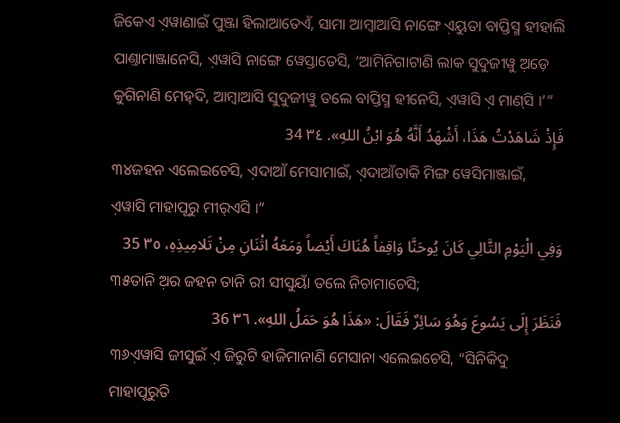ଜିକେଏ ଏ଼ୱାଣାଇଁ ପୁଞ୍ଜା ହିଲାଆତେଏଁ, ସାମା ଆମ୍ବାଆସି ନାଙ୍ଗେ ଏ଼ୟୁତା ବାପ୍ତିସ୍ମ ହୀହାଲି ପାଣ୍ତାମାଞ୍ଜାନେସି, ଏ଼ୱାସି ନାଙ୍ଗେ ୱେସ୍ତାତେସି, ‘ଆମିନିଗାଟାଣି ଲାକ ସୁଦୁଜୀୱୁ ଅ଼ଡ଼େ କୁଗିନାଣି ମେହ୍‌ଦି, ଆମ୍ବାଆସି ସୁଦୁଜୀୱୁ ତଲେ ବାପ୍ତିସ୍ମ ହୀନେସି, ଏ଼ୱାସି ଏ଼ ମାଣ୍‌ସି ।’”
فَإِذْ شَاهَدْتُ هَذَا، أَشْهَدُ أَنَّهُ هُوَ ابْنُ اللهِ». ٣٤ 34
୩୪ଜହନ ଏଲେଇଚେସି, ଏ଼ଦାଆଁ ମେସାମାଇଁ, ଏ଼ଦାଆଁତାକି ମିଙ୍ଗ ୱେସିମାଞ୍ଜାଇଁ, ଏ଼ୱାସି ମାହାପୂରୁ ମୀର୍‌ଏସି ।”
وَفِي الْيَوْمِ التَّالِي كَانَ يُوحَنَّا وَاقِفاً هُنَاكَ أَيْضاً وَمَعَهُ اثْنَانِ مِنْ تَلامِيذِهِ، ٣٥ 35
୩୫ତାନି ଅ଼ର ଜହନ ତାନି ରୀ ସୀସୁୟାଁ ତଲେ ନିଚାମାଚେସି;
فَنَظَرَ إِلَى يَسُوعَ وَهُوَ سَائِرٌ فَقَالَ: «هَذَا هُوَ حَمَلُ اللهِ». ٣٦ 36
୩୬ଏ଼ୱାସି ଜୀସୁଇଁ ଏ଼ ଜିରୁଟି ହାଜିମାନାଣି ମେସାନା ଏଲେଇଚେସି, “ସିନିକିଦୁ ମାହାପୂରୁତି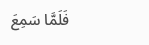فَلَمَّا سَمِعَ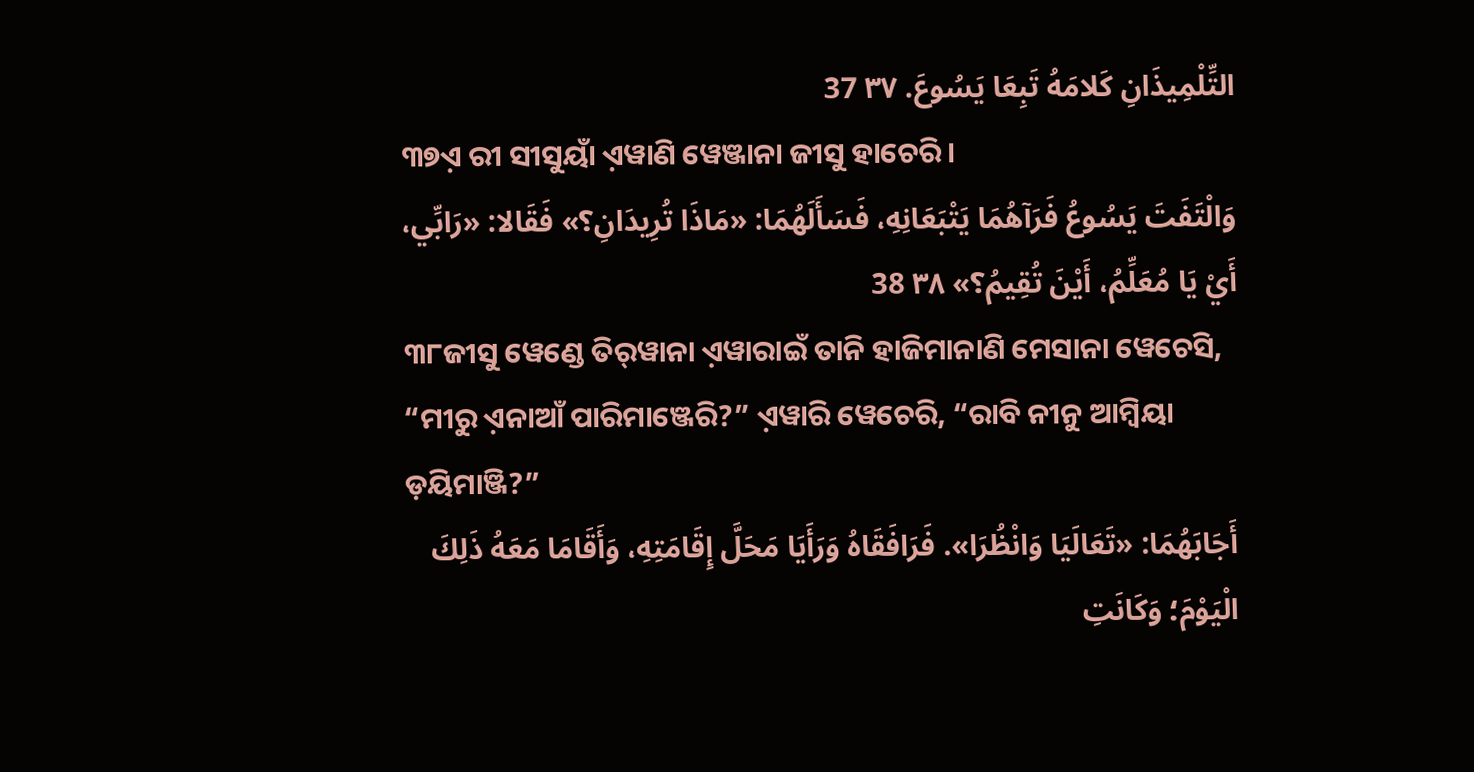التِّلْمِيذَانِ كَلامَهُ تَبِعَا يَسُوعَ. ٣٧ 37
୩୭ଏ଼ ରୀ ସୀସୁୟାଁ ଏ଼ୱାଣି ୱେଞ୍ଜାନା ଜୀସୁ ହାଚେରି ।
وَالْتَفَتَ يَسُوعُ فَرَآهُمَا يَتْبَعَانِهِ، فَسَأَلَهُمَا: «مَاذَا تُرِيدَانِ؟» فَقَالا: «رَابِّي، أَيْ يَا مُعَلِّمُ، أَيْنَ تُقِيمُ؟» ٣٨ 38
୩୮ଜୀସୁ ୱେଣ୍ଡେ ତିର୍‌ୱାନା ଏ଼ୱାରାଇଁ ତାନି ହାଜିମାନାଣି ମେସାନା ୱେଚେସି, “ମୀରୁ ଏ଼ନାଆଁ ପାରିମାଞ୍ଜେରି?” ଏ଼ୱାରି ୱେଚେରି, “ରାବି ନୀନୁ ଆମ୍ବିୟା ଡ଼ୟିମାଞ୍ଜି?”
أَجَابَهُمَا: «تَعَالَيَا وَانْظُرَا». فَرَافَقَاهُ وَرَأَيَا مَحَلَّ إِقَامَتِهِ، وَأَقَامَا مَعَهُ ذَلِكَ الْيَوْمَ؛ وَكَانَتِ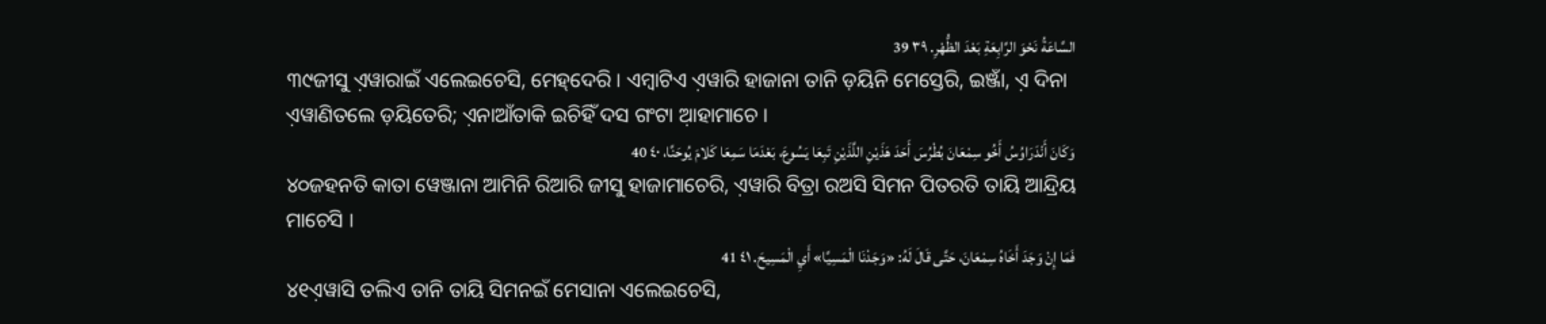السَّاعَةُ نَحْوَ الرَّابِعَةِ بَعْدَ الظُّهْرِ. ٣٩ 39
୩୯ଜୀସୁ ଏ଼ୱାରାଇଁ ଏଲେଇଚେସି, ମେହ୍‌ଦେରି । ଏମ୍ବାଟିଏ ଏ଼ୱାରି ହାଜାନା ତାନି ଡ଼ୟିନି ମେସ୍ତେରି, ଇଞ୍ଜାଁ, ଏ଼ ଦିନା ଏ଼ୱାଣିତଲେ ଡ଼ୟିତେରି; ଏ଼ନାଆଁତାକି ଇଚିହିଁ ଦସ ଗଂଟା ଆ଼ହାମାଚେ ।
وَكَانَ أَنْدَرَاوُسُ أَخُو سِمْعَانَ بُطْرُسَ أَحَدَ هَذَيْنِ اللَّذَيْنِ تَبِعَا يَسُوعَ، بَعْدَمَا سَمِعَا كَلامَ يُوحَنَّا، ٤٠ 40
୪୦ଜହନତି କାତା ୱେଞ୍ଜାନା ଆମିନି ରିଆରି ଜୀସୁ ହାଜାମାଚେରି, ଏ଼ୱାରି ବିତ୍ରା ରଅସି ସିମନ ପିତରତି ତାୟି ଆନ୍ଦ୍ରିୟ ମାଚେସି ।
فَمَا إِنْ وَجَدَ أَخَاهُ سِمْعَانَ، حَتَّى قَالَ لَهُ: «وَجَدْنَا الْمَسِيَّا» أَيِ الْمَسِيحَ. ٤١ 41
୪୧ଏ଼ୱାସି ତଲିଏ ତାନି ତାୟି ସିମନଇଁ ମେସାନା ଏଲେଇଚେସି,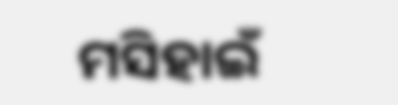ମସିହାଇଁ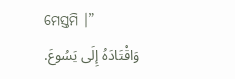ମେସ୍ତମି ।”
وَاقْتَادَهُ إِلَى يَسُوعَ.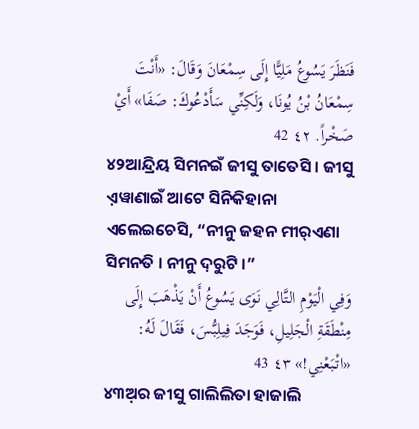فَنَظَرَ يَسُوعُ مَلِيًّا إِلَى سِمْعَانَ وَقَالَ: «أَنْتَ سِمْعَانُ بْنُ يُونَا، وَلَكِنِّي سَأَدْعُوكَ: صَفَا» أَيْ صَخْراً. ٤٢ 42
୪୨ଆନ୍ଦ୍ରିୟ ସିମନଇଁ ଜୀସୁ ତାତେସି । ଜୀସୁ ଏ଼ୱାଣାଇଁ ଆଟେ ସିନିକିହାନା ଏଲେଇଚେସି, “ନୀନୁ ଜହନ ମୀର୍‌ଏଣା ସିମନତି । ନୀନୁ ଦ଼ରୁଟି ।”
وَفِي الْيَوْمِ التَّالِي نَوَى يَسُوعُ أَنْ يَذْهَبَ إِلَى مِنْطَقَةِ الْجَلِيلِ، فَوَجَدَ فِيلِبُّسَ، فَقَالَ لَهُ: «اتْبَعْنِي!» ٤٣ 43
୪୩ଅ଼ର ଜୀସୁ ଗାଲିଲିତା ହାଜାଲି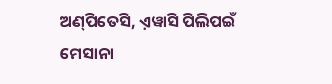ଅଣ୍‌ପିତେସି, ଏ଼ୱାସି ପିଲିପଇଁ ମେସାନା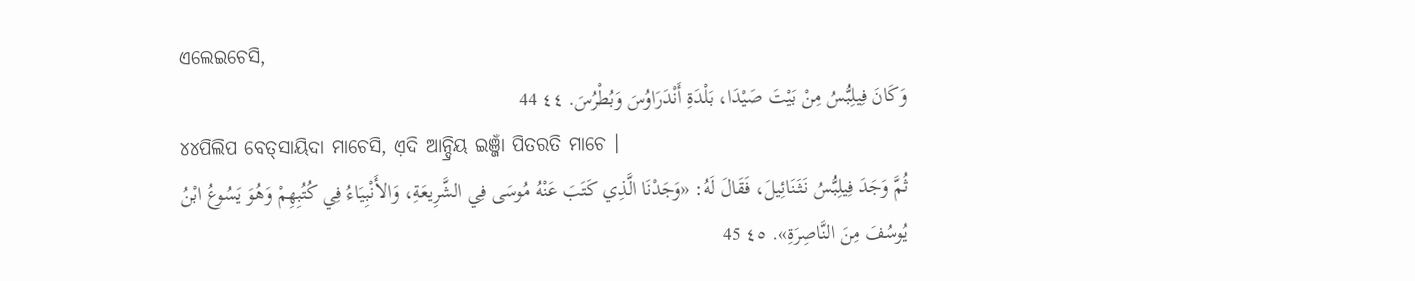ଏଲେଇଚେସି,
وَكَانَ فِيلِبُّسُ مِنْ بَيْتَ صَيْدَا، بَلْدَةِ أَنْدَرَاوُسَ وَبُطْرُسَ. ٤٤ 44
୪୪ପିଲିପ ବେତ୍‌ସାୟିଦା ମାଚେସି, ଏ଼ଦି ଆନ୍ଦ୍ରିୟ ଇଞ୍ଜାଁ ପିତରତି ମାଚେ ।
ثُمَّ وَجَدَ فِيلِبُّسُ نَثَنَائِيلَ، فَقَالَ لَهُ: «وَجَدْنَا الَّذِي كَتَبَ عَنْهُ مُوسَى فِي الشَّرِيعَةِ، وَالأَنْبِيَاءُ فِي كُتُبِهِمْ وَهُوَ يَسُوعُ ابْنُ يُوسُفَ مِنَ النَّاصِرَةِ». ٤٥ 45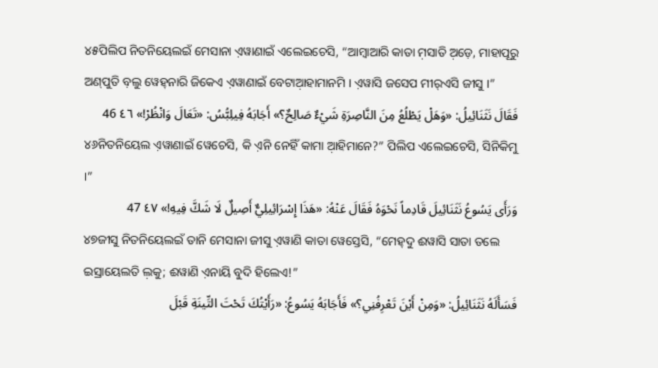୪୫ପିଲିପ ନିତନିୟେଲଇଁ ମେସାନା ଏ଼ୱାଣାଇଁ ଏଲେଇଚେସି, “ଆମ୍ବାଆରି କାତା ମ଼ସାତି ଅ଼ଡ଼େ, ମାହାପୂରୁ ଅଣ୍‌ପୁତି ବ଼ଲୁ ୱେହ୍‌ନାରି ଜିକେଏ ଏ଼ୱାଣାଇଁ ବେଟାଆ଼ହାମାନମି । ଏ଼ୱାସି ଜସେପ ମୀର୍‌ଏସି ଜୀସୁ ।”
فَقَالَ نَثَنَائِيلُ: «وَهَلْ يَطْلُعُ مِنَ النَّاصِرَةِ شَيْءٌ صَالِحٌ؟» أَجَابَهُ فِيلِبُّسُ: «تَعَالَ وَانْظُرْ!» ٤٦ 46
୪୬ନିତନିୟେଲ ଏ଼ୱାଣାଇଁ ୱେଚେସି, କି ଏ଼ନି ନେହିଁ କାମା ଆ଼ହିମାନେ?” ପିଲିପ ଏଲେଇଚେସି, ସିନିକିମୁ ।”
وَرَأَى يَسُوعُ نَثَنَائِيلَ قَادِماً نَحْوَهُ فَقَالَ عَنْهُ: «هَذَا إِسْرَائِيلِيٌّ أَصِيلٌ لَا شَكَّ فِيهِ!» ٤٧ 47
୪୭ଜୀସୁ ନିତନିୟେଲଇଁ ତାନି ମେସାନା ଜୀସୁ ଏ଼ୱାଣି କାତା ୱେସ୍ତେସି, “ମେହ୍‌ଦୁ ଈୱାସି ସାତା ତଲେ ଇସ୍ରାୟେଲତି ଲ଼କୁ; ଈୱାଣି ଏ଼ନାୟି ବୁଦି ହିଲେଏ!”
فَسَأَلَهُ نَثَنَائِيلُ: «وَمِنْ أَيْنَ تَعْرِفُنِي؟» فَأَجَابَهُ يَسُوعُ: «رَأَيْتُكَ تَحْتَ التِّينَةِ قَبْلَ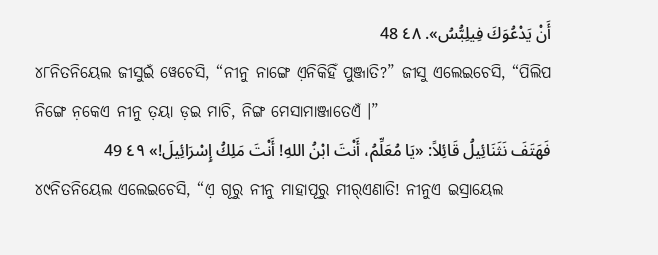أَنْ يَدْعُوَكَ فِيلِبُّسُ». ٤٨ 48
୪୮ନିତନିୟେଲ ଜୀସୁଇଁ ୱେଚେସି, “ନୀନୁ ନାଙ୍ଗେ ଏ଼ନିକିହିଁ ପୁଞ୍ଜାତି?” ଜୀସୁ ଏଲେଇଚେସି, “ପିଲିପ ନିଙ୍ଗେ ନ଼କେଏ ନୀନୁ ତ଼ୟା ଡ଼ଇ ମାଚି, ନିଙ୍ଗ ମେସାମାଞ୍ଜାତେଏଁ ।”
فَهَتَفَ نَثَنَائِيلُ قَائِلاً: «يَا مُعَلِّمُ، أَنْتَ ابْنُ اللهِ! أَنْتَ مَلِكُ إِسْرَائِيلَ!» ٤٩ 49
୪୯ନିତନିୟେଲ ଏଲେଇଚେସି, “ଏ଼ ଗୂରୁ ନୀନୁ ମାହାପୂରୁ ମୀର୍‌ଏଣାତି! ନୀନୁଏ ଇସ୍ରାୟେଲ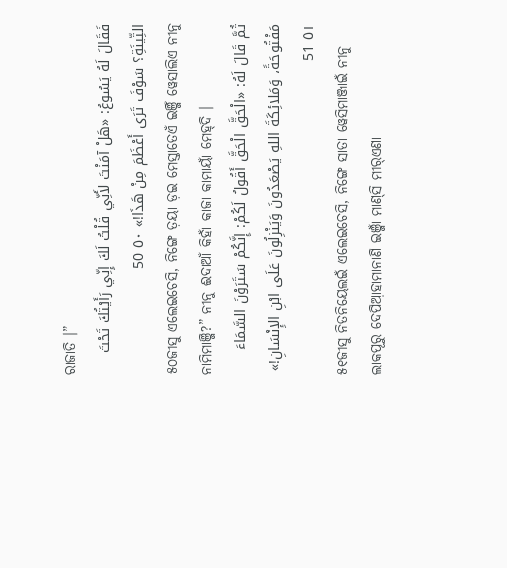ରାଜାତି ।”
فَقَالَ لَهُ يَسُوعُ: «هَلْ آمَنْتَ لأَنِّي قُلْتُ لَكَ إِنِّي رَأَيْتُكَ تَحْتَ التِّينَةِ؟ سَوْفَ تَرَى أَعْظَمَ مِنْ هَذَا!» ٥٠ 50
୫୦ଜୀସୁ ଏଲେଇଚେସି, ନିଙ୍ଗେ ତ଼ୟା ଡ଼ଇ ମେସ୍ତାତେଏଁ ଇଞ୍ଜିଁ ୱେସାଲିଏ ନୀନୁ ନାମିମାଞ୍ଜି?” ନୀନୁ ଈଦାଆଁ କିହାଁ କାଜା କାମାୟାଁ ମେହ୍‌ଦି ।
ثُمَّ قَالَ لَهُ: «الْحَقَّ الْحَقَّ أَقُولُ لَكُمْ: إِنَّكُمْ سَتَرَوْنَ السَّمَاءَ مَفْتُوحَةً، وَمَلائِكَةَ اللهِ يَصْعَدُونَ وَيَنْزِلُونَ عَلَى ابْنِ الإِنْسَانِ!» ٥١ 51
୫୧ଜୀସୁ ନିତନିୟେଲଇଁ ଏଲେଇଚେସି, ନିଙ୍ଗେ ସାତା ୱେସିମାଞ୍ଜାଇଁ ନୀନୁ ଲାକପୂରୁ ଦେପିଆ଼ହାମାନାଣି ଇଞ୍ଜାଁ ମାଣ୍‌ସି ମୀର୍‌ଏଣା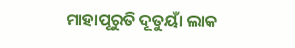ମାହାପୂରୁତି ଦୂତୁୟାଁ ଲାକ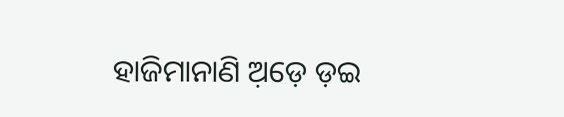ହାଜିମାନାଣି ଅ଼ଡ଼େ ଡ଼ଇ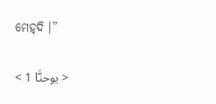ମେହ୍‌ଦି ।”

< يوحنَّا 1 >